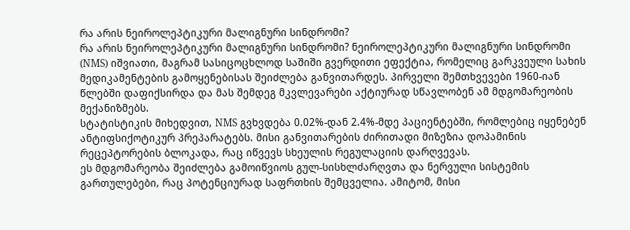რა არის ნეიროლეპტიკური მალიგნური სინდრომი?
რა არის ნეიროლეპტიკური მალიგნური სინდრომი? ნეიროლეპტიკური მალიგნური სინდრომი (NMS) იშვიათი, მაგრამ სასიცოცხლოდ საშიში გვერდითი ეფექტია, რომელიც გარკვეული სახის მედიკამენტების გამოყენებისას შეიძლება განვითარდეს. პირველი შემთხვევები 1960-იან წლებში დაფიქსირდა და მას შემდეგ მკვლევარები აქტიურად სწავლობენ ამ მდგომარეობის მექანიზმებს.
სტატისტიკის მიხედვით, NMS გვხვდება 0.02%-დან 2.4%-მდე პაციენტებში, რომლებიც იყენებენ ანტიფსიქოტიკურ პრეპარატებს. მისი განვითარების ძირითადი მიზეზია დოპამინის რეცეპტორების ბლოკადა, რაც იწვევს სხეულის რეგულაციის დარღვევას.
ეს მდგომარეობა შეიძლება გამოიწვიოს გულ-სისხლძარღვთა და ნერვული სისტემის გართულებები, რაც პოტენციურად საფრთხის შემცველია. ამიტომ, მისი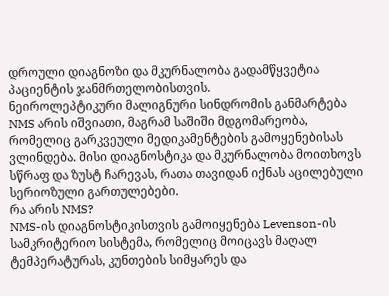დროული დიაგნოზი და მკურნალობა გადამწყვეტია პაციენტის ჯანმრთელობისთვის.
ნეიროლეპტიკური მალიგნური სინდრომის განმარტება
NMS არის იშვიათი, მაგრამ საშიში მდგომარეობა, რომელიც გარკვეული მედიკამენტების გამოყენებისას ვლინდება. მისი დიაგნოსტიკა და მკურნალობა მოითხოვს სწრაფ და ზუსტ ჩარევას, რათა თავიდან იქნას აცილებული სერიოზული გართულებები.
რა არის NMS?
NMS-ის დიაგნოსტიკისთვის გამოიყენება Levenson-ის სამკრიტერიო სისტემა, რომელიც მოიცავს მაღალ ტემპერატურას, კუნთების სიმყარეს და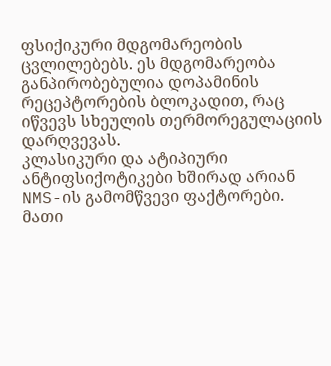ფსიქიკური მდგომარეობის ცვლილებებს. ეს მდგომარეობა განპირობებულია დოპამინის რეცეპტორების ბლოკადით, რაც იწვევს სხეულის თერმორეგულაციის დარღვევას.
კლასიკური და ატიპიური ანტიფსიქოტიკები ხშირად არიან NMS-ის გამომწვევი ფაქტორები. მათი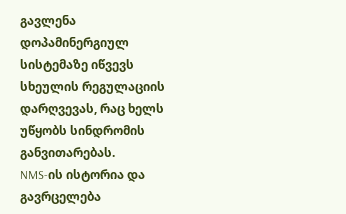გავლენა დოპამინერგიულ სისტემაზე იწვევს სხეულის რეგულაციის დარღვევას, რაც ხელს უწყობს სინდრომის განვითარებას.
NMS-ის ისტორია და გავრცელება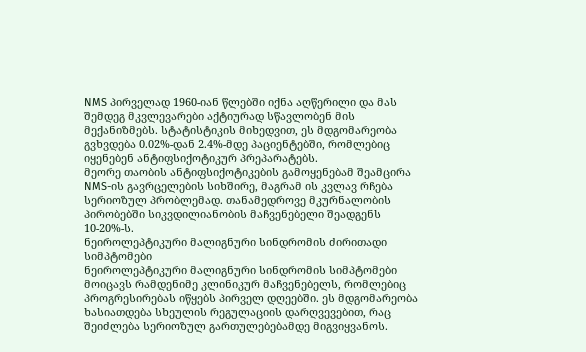NMS პირველად 1960-იან წლებში იქნა აღწერილი და მას შემდეგ მკვლევარები აქტიურად სწავლობენ მის მექანიზმებს. სტატისტიკის მიხედვით, ეს მდგომარეობა გვხვდება 0.02%-დან 2.4%-მდე პაციენტებში, რომლებიც იყენებენ ანტიფსიქოტიკურ პრეპარატებს.
მეორე თაობის ანტიფსიქოტიკების გამოყენებამ შეამცირა NMS-ის გავრცელების სიხშირე, მაგრამ ის კვლავ რჩება სერიოზულ პრობლემად. თანამედროვე მკურნალობის პირობებში სიკვდილიანობის მაჩვენებელი შეადგენს 10-20%-ს.
ნეიროლეპტიკური მალიგნური სინდრომის ძირითადი სიმპტომები
ნეიროლეპტიკური მალიგნური სინდრომის სიმპტომები მოიცავს რამდენიმე კლინიკურ მაჩვენებელს, რომლებიც პროგრესირებას იწყებს პირველ დღეებში. ეს მდგომარეობა ხასიათდება სხეულის რეგულაციის დარღვევებით, რაც შეიძლება სერიოზულ გართულებებამდე მიგვიყვანოს.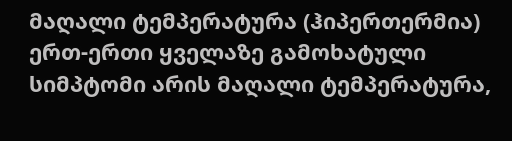მაღალი ტემპერატურა (ჰიპერთერმია)
ერთ-ერთი ყველაზე გამოხატული სიმპტომი არის მაღალი ტემპერატურა,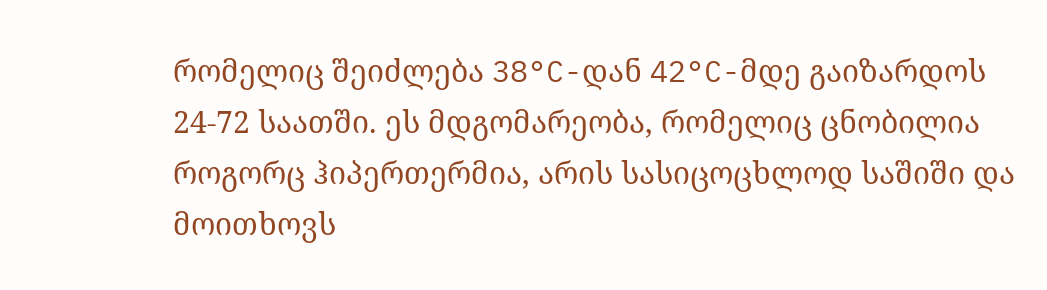რომელიც შეიძლება 38°C-დან 42°C-მდე გაიზარდოს 24-72 საათში. ეს მდგომარეობა, რომელიც ცნობილია როგორც ჰიპერთერმია, არის სასიცოცხლოდ საშიში და მოითხოვს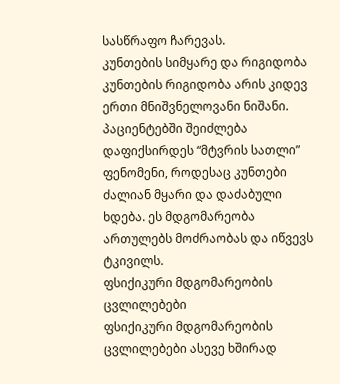სასწრაფო ჩარევას.
კუნთების სიმყარე და რიგიდობა
კუნთების რიგიდობა არის კიდევ ერთი მნიშვნელოვანი ნიშანი. პაციენტებში შეიძლება დაფიქსირდეს “მტვრის სათლი” ფენომენი, როდესაც კუნთები ძალიან მყარი და დაძაბული ხდება. ეს მდგომარეობა ართულებს მოძრაობას და იწვევს ტკივილს.
ფსიქიკური მდგომარეობის ცვლილებები
ფსიქიკური მდგომარეობის ცვლილებები ასევე ხშირად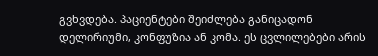გვხვდება. პაციენტები შეიძლება განიცადონ დელირიუმი, კონფუზია ან კომა. ეს ცვლილებები არის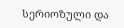სერიოზული და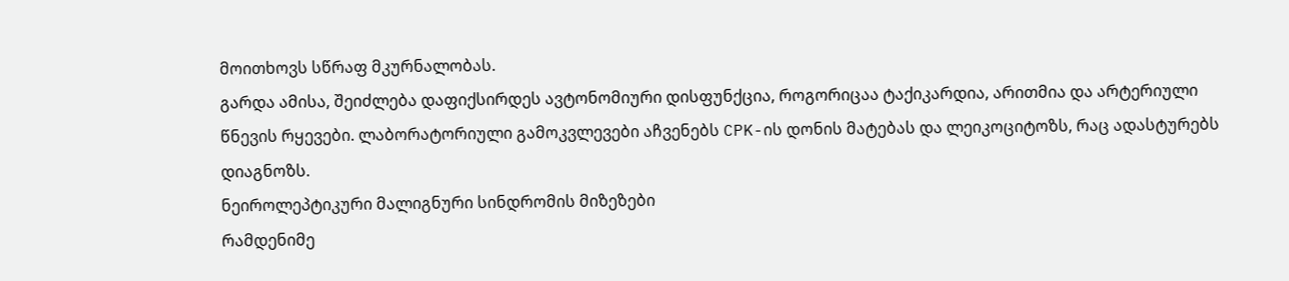მოითხოვს სწრაფ მკურნალობას.
გარდა ამისა, შეიძლება დაფიქსირდეს ავტონომიური დისფუნქცია, როგორიცაა ტაქიკარდია, არითმია და არტერიული წნევის რყევები. ლაბორატორიული გამოკვლევები აჩვენებს CPK-ის დონის მატებას და ლეიკოციტოზს, რაც ადასტურებს დიაგნოზს.
ნეიროლეპტიკური მალიგნური სინდრომის მიზეზები
რამდენიმე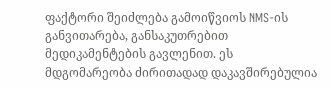ფაქტორი შეიძლება გამოიწვიოს NMS-ის განვითარება, განსაკუთრებით მედიკამენტების გავლენით. ეს მდგომარეობა ძირითადად დაკავშირებულია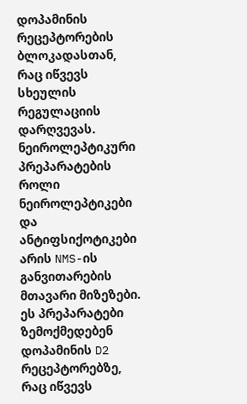დოპამინის რეცეპტორების ბლოკადასთან, რაც იწვევს სხეულის რეგულაციის დარღვევას.
ნეიროლეპტიკური პრეპარატების როლი
ნეიროლეპტიკები და ანტიფსიქოტიკები არის NMS-ის განვითარების მთავარი მიზეზები. ეს პრეპარატები ზემოქმედებენ დოპამინის D2 რეცეპტორებზე, რაც იწვევს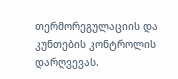თერმორეგულაციის და კუნთების კონტროლის დარღვევას.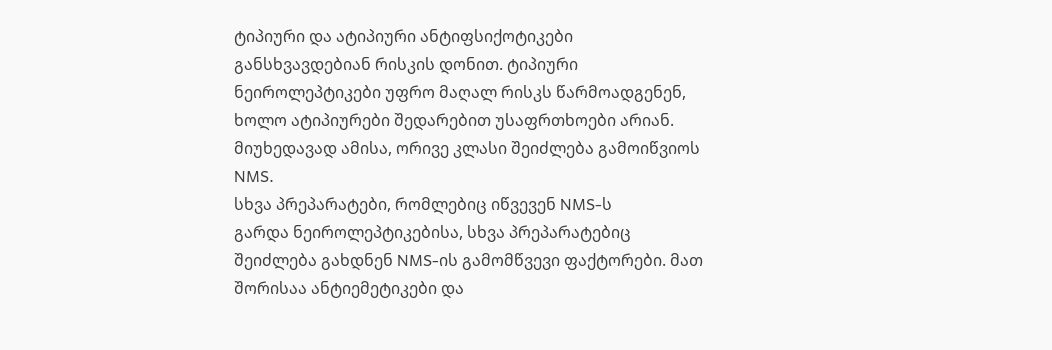ტიპიური და ატიპიური ანტიფსიქოტიკები განსხვავდებიან რისკის დონით. ტიპიური ნეიროლეპტიკები უფრო მაღალ რისკს წარმოადგენენ, ხოლო ატიპიურები შედარებით უსაფრთხოები არიან. მიუხედავად ამისა, ორივე კლასი შეიძლება გამოიწვიოს NMS.
სხვა პრეპარატები, რომლებიც იწვევენ NMS-ს
გარდა ნეიროლეპტიკებისა, სხვა პრეპარატებიც შეიძლება გახდნენ NMS-ის გამომწვევი ფაქტორები. მათ შორისაა ანტიემეტიკები და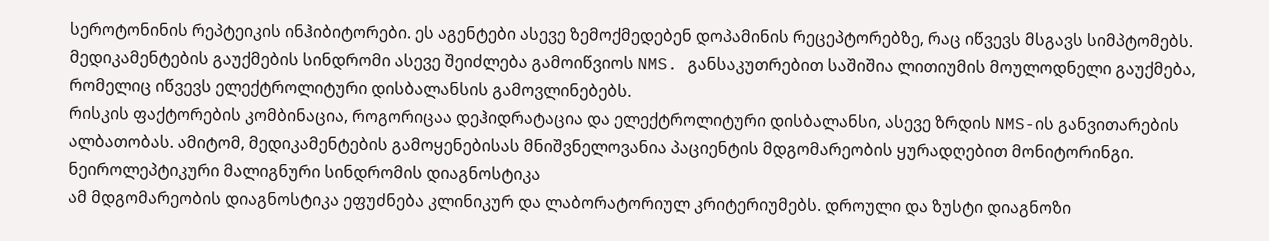სეროტონინის რეპტეიკის ინჰიბიტორები. ეს აგენტები ასევე ზემოქმედებენ დოპამინის რეცეპტორებზე, რაც იწვევს მსგავს სიმპტომებს.
მედიკამენტების გაუქმების სინდრომი ასევე შეიძლება გამოიწვიოს NMS. განსაკუთრებით საშიშია ლითიუმის მოულოდნელი გაუქმება, რომელიც იწვევს ელექტროლიტური დისბალანსის გამოვლინებებს.
რისკის ფაქტორების კომბინაცია, როგორიცაა დეჰიდრატაცია და ელექტროლიტური დისბალანსი, ასევე ზრდის NMS-ის განვითარების ალბათობას. ამიტომ, მედიკამენტების გამოყენებისას მნიშვნელოვანია პაციენტის მდგომარეობის ყურადღებით მონიტორინგი.
ნეიროლეპტიკური მალიგნური სინდრომის დიაგნოსტიკა
ამ მდგომარეობის დიაგნოსტიკა ეფუძნება კლინიკურ და ლაბორატორიულ კრიტერიუმებს. დროული და ზუსტი დიაგნოზი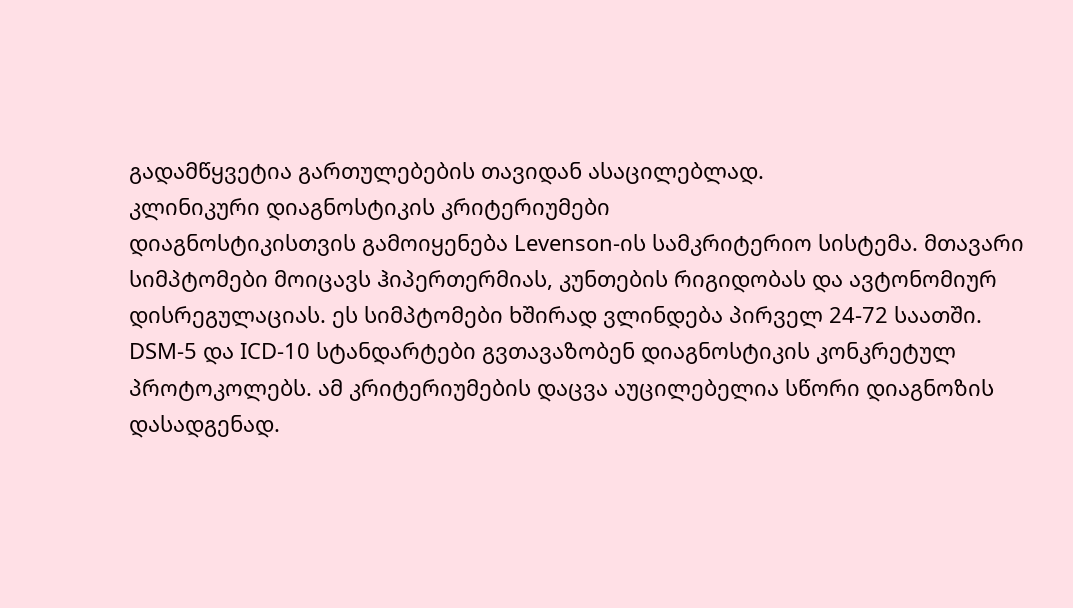გადამწყვეტია გართულებების თავიდან ასაცილებლად.
კლინიკური დიაგნოსტიკის კრიტერიუმები
დიაგნოსტიკისთვის გამოიყენება Levenson-ის სამკრიტერიო სისტემა. მთავარი სიმპტომები მოიცავს ჰიპერთერმიას, კუნთების რიგიდობას და ავტონომიურ დისრეგულაციას. ეს სიმპტომები ხშირად ვლინდება პირველ 24-72 საათში.
DSM-5 და ICD-10 სტანდარტები გვთავაზობენ დიაგნოსტიკის კონკრეტულ პროტოკოლებს. ამ კრიტერიუმების დაცვა აუცილებელია სწორი დიაგნოზის დასადგენად.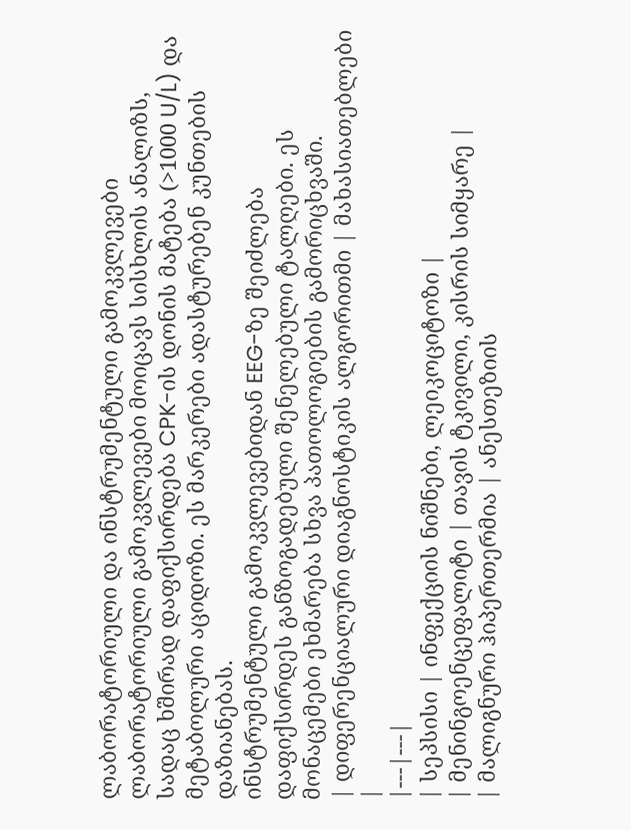ლაბორატორიული და ინსტრუმენტული გამოკვლევები
ლაბორატორიული გამოკვლევები მოიცავს სისხლის ანალიზს, სადაც ხშირად დაფიქსირდება CPK-ის დონის მატება (>1000 U/L) და მეტაბოლური აციდოზი. ეს მარკერები ადასტურებენ კუნთების დაზიანებას.
ინსტრუმენტული გამოკვლევებიდან EEG-ზე შეიძლება დაფიქსირდეს განზოგადებული შენელებული ტალღები. ეს მონაცემები ეხმარება სხვა პათოლოგიების გამორიცხვაში.
| დიფერენციალური დიაგნოსტიკის ალგორითმი | მახასიათებლები |
|---|---|
| სეპსისი | ინფექციის ნიშნები, ლეიკოციტოზი |
| მენინგოენცეფალიტი | თავის ტკივილი, კისრის სიმყარე |
| მალიგნური ჰიპერთერმია | ანესთეზიის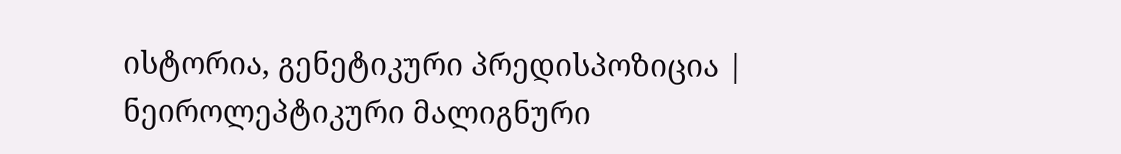ისტორია, გენეტიკური პრედისპოზიცია |
ნეიროლეპტიკური მალიგნური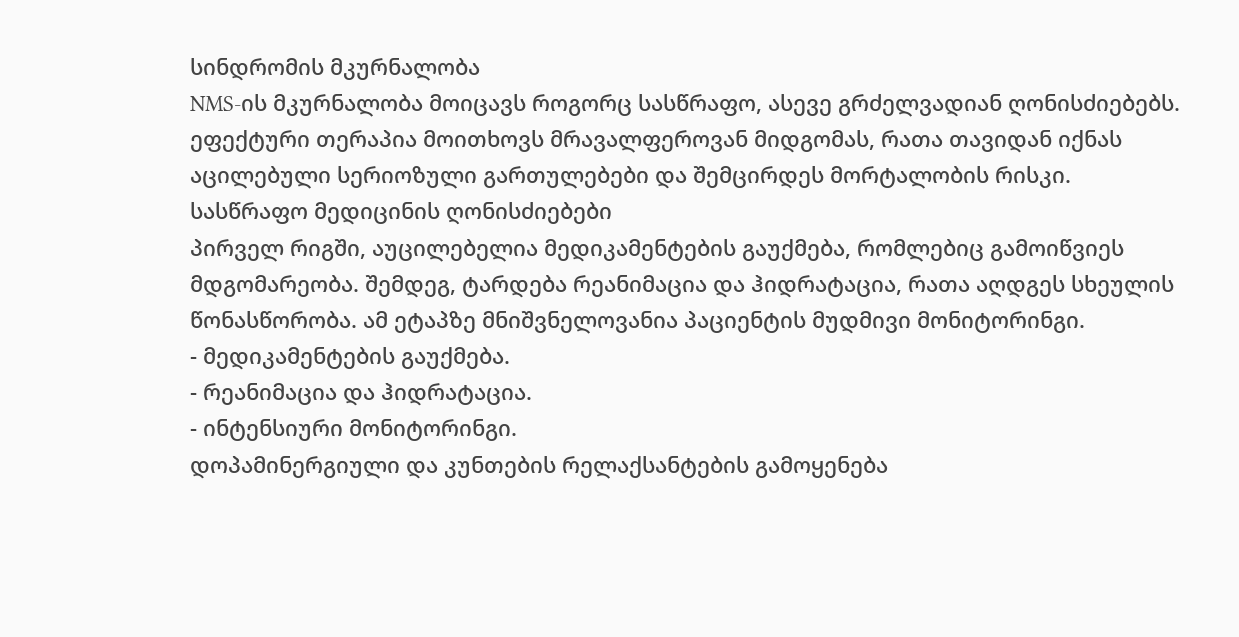სინდრომის მკურნალობა
NMS-ის მკურნალობა მოიცავს როგორც სასწრაფო, ასევე გრძელვადიან ღონისძიებებს. ეფექტური თერაპია მოითხოვს მრავალფეროვან მიდგომას, რათა თავიდან იქნას აცილებული სერიოზული გართულებები და შემცირდეს მორტალობის რისკი.
სასწრაფო მედიცინის ღონისძიებები
პირველ რიგში, აუცილებელია მედიკამენტების გაუქმება, რომლებიც გამოიწვიეს მდგომარეობა. შემდეგ, ტარდება რეანიმაცია და ჰიდრატაცია, რათა აღდგეს სხეულის წონასწორობა. ამ ეტაპზე მნიშვნელოვანია პაციენტის მუდმივი მონიტორინგი.
- მედიკამენტების გაუქმება.
- რეანიმაცია და ჰიდრატაცია.
- ინტენსიური მონიტორინგი.
დოპამინერგიული და კუნთების რელაქსანტების გამოყენება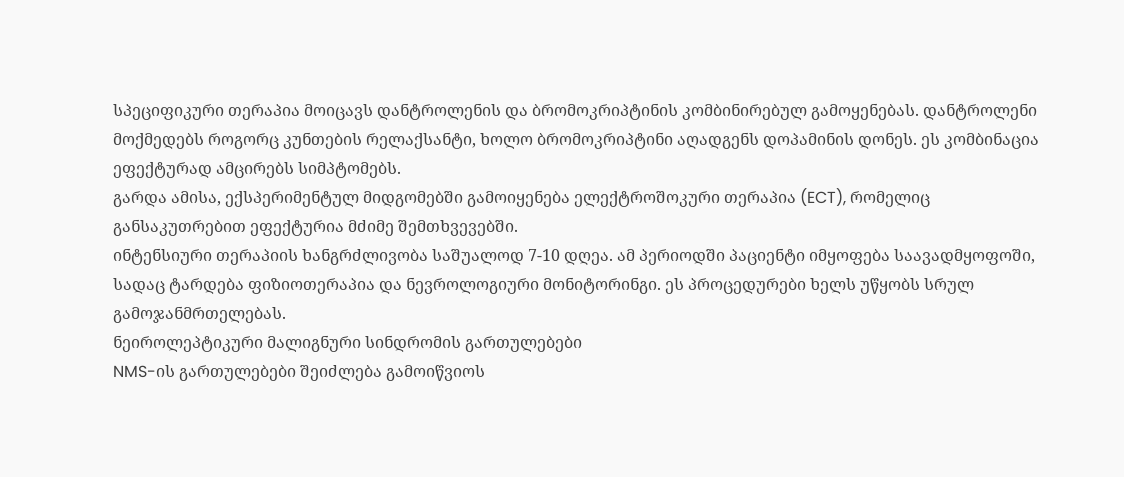სპეციფიკური თერაპია მოიცავს დანტროლენის და ბრომოკრიპტინის კომბინირებულ გამოყენებას. დანტროლენი მოქმედებს როგორც კუნთების რელაქსანტი, ხოლო ბრომოკრიპტინი აღადგენს დოპამინის დონეს. ეს კომბინაცია ეფექტურად ამცირებს სიმპტომებს.
გარდა ამისა, ექსპერიმენტულ მიდგომებში გამოიყენება ელექტროშოკური თერაპია (ECT), რომელიც განსაკუთრებით ეფექტურია მძიმე შემთხვევებში.
ინტენსიური თერაპიის ხანგრძლივობა საშუალოდ 7-10 დღეა. ამ პერიოდში პაციენტი იმყოფება საავადმყოფოში, სადაც ტარდება ფიზიოთერაპია და ნევროლოგიური მონიტორინგი. ეს პროცედურები ხელს უწყობს სრულ გამოჯანმრთელებას.
ნეიროლეპტიკური მალიგნური სინდრომის გართულებები
NMS-ის გართულებები შეიძლება გამოიწვიოს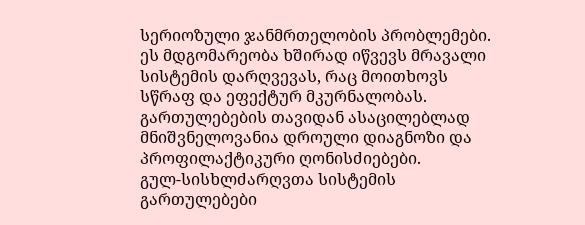სერიოზული ჯანმრთელობის პრობლემები. ეს მდგომარეობა ხშირად იწვევს მრავალი სისტემის დარღვევას, რაც მოითხოვს სწრაფ და ეფექტურ მკურნალობას. გართულებების თავიდან ასაცილებლად მნიშვნელოვანია დროული დიაგნოზი და პროფილაქტიკური ღონისძიებები.
გულ-სისხლძარღვთა სისტემის გართულებები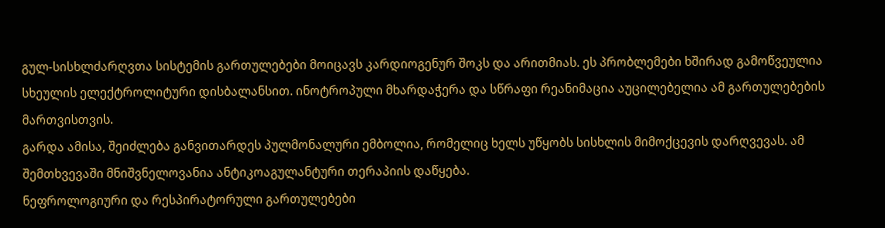გულ-სისხლძარღვთა სისტემის გართულებები მოიცავს კარდიოგენურ შოკს და არითმიას. ეს პრობლემები ხშირად გამოწვეულია სხეულის ელექტროლიტური დისბალანსით. ინოტროპული მხარდაჭერა და სწრაფი რეანიმაცია აუცილებელია ამ გართულებების მართვისთვის.
გარდა ამისა, შეიძლება განვითარდეს პულმონალური ემბოლია, რომელიც ხელს უწყობს სისხლის მიმოქცევის დარღვევას. ამ შემთხვევაში მნიშვნელოვანია ანტიკოაგულანტური თერაპიის დაწყება.
ნეფროლოგიური და რესპირატორული გართულებები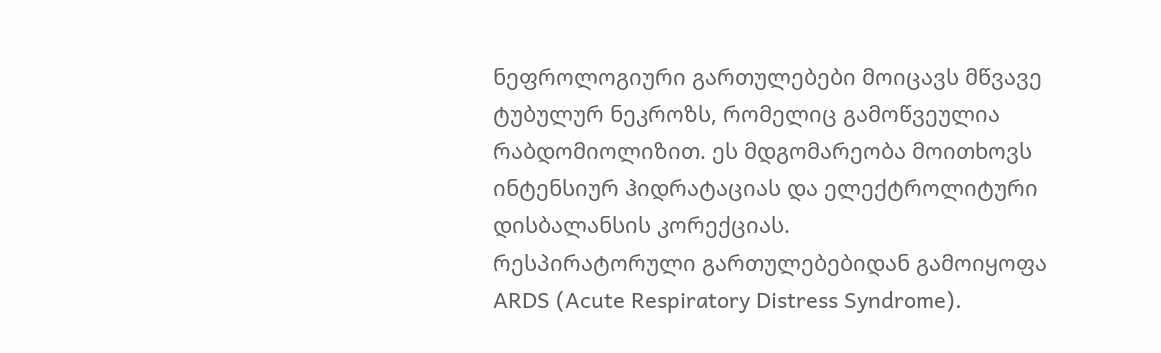ნეფროლოგიური გართულებები მოიცავს მწვავე ტუბულურ ნეკროზს, რომელიც გამოწვეულია რაბდომიოლიზით. ეს მდგომარეობა მოითხოვს ინტენსიურ ჰიდრატაციას და ელექტროლიტური დისბალანსის კორექციას.
რესპირატორული გართულებებიდან გამოიყოფა ARDS (Acute Respiratory Distress Syndrome).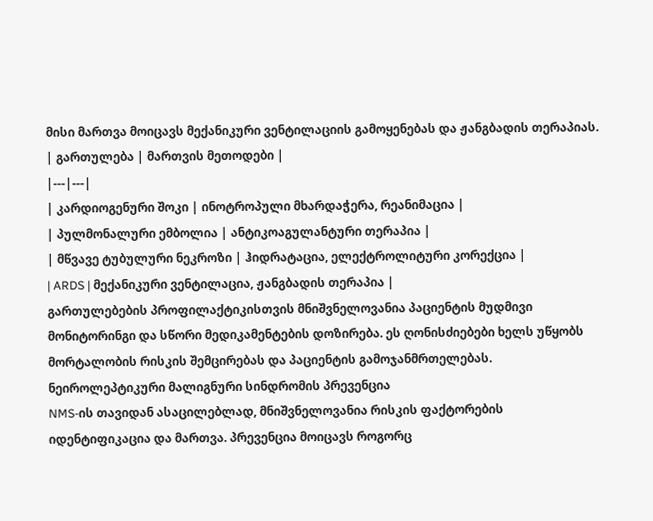მისი მართვა მოიცავს მექანიკური ვენტილაციის გამოყენებას და ჟანგბადის თერაპიას.
| გართულება | მართვის მეთოდები |
|---|---|
| კარდიოგენური შოკი | ინოტროპული მხარდაჭერა, რეანიმაცია |
| პულმონალური ემბოლია | ანტიკოაგულანტური თერაპია |
| მწვავე ტუბულური ნეკროზი | ჰიდრატაცია, ელექტროლიტური კორექცია |
| ARDS | მექანიკური ვენტილაცია, ჟანგბადის თერაპია |
გართულებების პროფილაქტიკისთვის მნიშვნელოვანია პაციენტის მუდმივი მონიტორინგი და სწორი მედიკამენტების დოზირება. ეს ღონისძიებები ხელს უწყობს მორტალობის რისკის შემცირებას და პაციენტის გამოჯანმრთელებას.
ნეიროლეპტიკური მალიგნური სინდრომის პრევენცია
NMS-ის თავიდან ასაცილებლად, მნიშვნელოვანია რისკის ფაქტორების იდენტიფიკაცია და მართვა. პრევენცია მოიცავს როგორც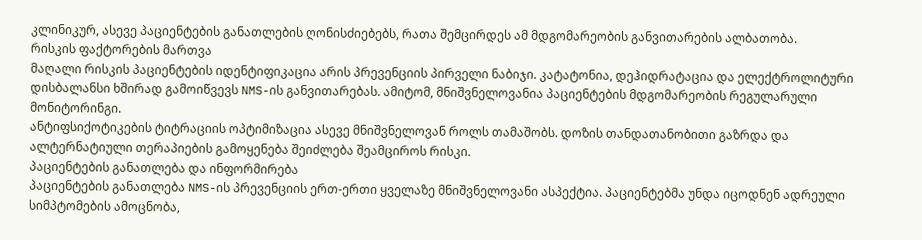კლინიკურ, ასევე პაციენტების განათლების ღონისძიებებს, რათა შემცირდეს ამ მდგომარეობის განვითარების ალბათობა.
რისკის ფაქტორების მართვა
მაღალი რისკის პაციენტების იდენტიფიკაცია არის პრევენციის პირველი ნაბიჯი. კატატონია, დეჰიდრატაცია და ელექტროლიტური დისბალანსი ხშირად გამოიწვევს NMS-ის განვითარებას. ამიტომ, მნიშვნელოვანია პაციენტების მდგომარეობის რეგულარული მონიტორინგი.
ანტიფსიქოტიკების ტიტრაციის ოპტიმიზაცია ასევე მნიშვნელოვან როლს თამაშობს. დოზის თანდათანობითი გაზრდა და ალტერნატიული თერაპიების გამოყენება შეიძლება შეამციროს რისკი.
პაციენტების განათლება და ინფორმირება
პაციენტების განათლება NMS-ის პრევენციის ერთ-ერთი ყველაზე მნიშვნელოვანი ასპექტია. პაციენტებმა უნდა იცოდნენ ადრეული სიმპტომების ამოცნობა,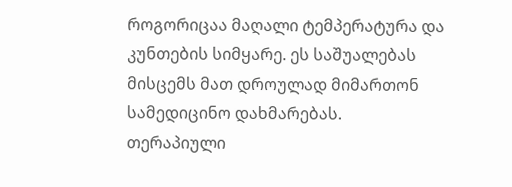როგორიცაა მაღალი ტემპერატურა და კუნთების სიმყარე. ეს საშუალებას მისცემს მათ დროულად მიმართონ სამედიცინო დახმარებას.
თერაპიული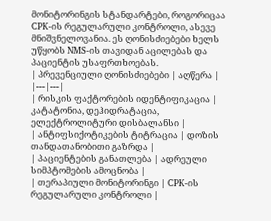მონიტორინგის სტანდარტები, როგორიცაა CPK-ის რეგულარული კონტროლი, ასევე მნიშვნელოვანია. ეს ღონისძიებები ხელს უწყობს NMS-ის თავიდან აცილებას და პაციენტის უსაფრთხოებას.
| პრევენციული ღონისძიებები | აღწერა |
|---|---|
| რისკის ფაქტორების იდენტიფიკაცია | კატატონია, დეჰიდრატაცია, ელექტროლიტური დისბალანსი |
| ანტიფსიქოტიკების ტიტრაცია | დოზის თანდათანობითი გაზრდა |
| პაციენტების განათლება | ადრეული სიმპტომების ამოცნობა |
| თერაპიული მონიტორინგი | CPK-ის რეგულარული კონტროლი |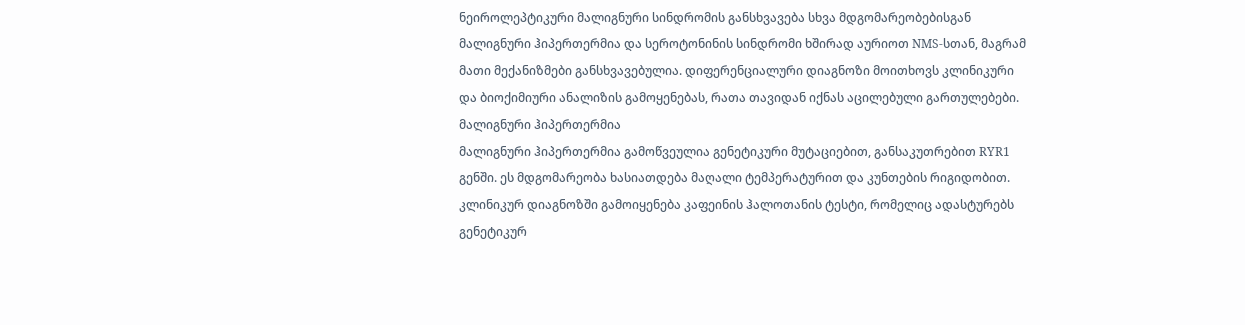ნეიროლეპტიკური მალიგნური სინდრომის განსხვავება სხვა მდგომარეობებისგან
მალიგნური ჰიპერთერმია და სეროტონინის სინდრომი ხშირად აურიოთ NMS-სთან, მაგრამ მათი მექანიზმები განსხვავებულია. დიფერენციალური დიაგნოზი მოითხოვს კლინიკური და ბიოქიმიური ანალიზის გამოყენებას, რათა თავიდან იქნას აცილებული გართულებები.
მალიგნური ჰიპერთერმია
მალიგნური ჰიპერთერმია გამოწვეულია გენეტიკური მუტაციებით, განსაკუთრებით RYR1 გენში. ეს მდგომარეობა ხასიათდება მაღალი ტემპერატურით და კუნთების რიგიდობით. კლინიკურ დიაგნოზში გამოიყენება კაფეინის ჰალოთანის ტესტი, რომელიც ადასტურებს გენეტიკურ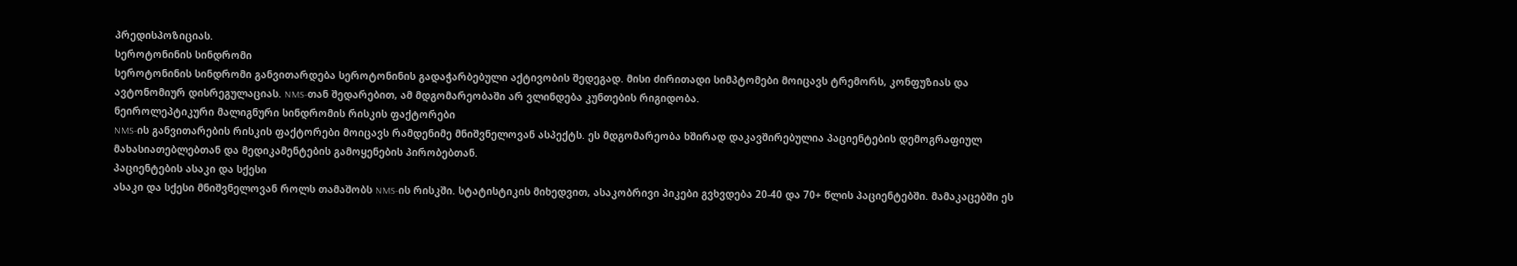პრედისპოზიციას.
სეროტონინის სინდრომი
სეროტონინის სინდრომი განვითარდება სეროტონინის გადაჭარბებული აქტივობის შედეგად. მისი ძირითადი სიმპტომები მოიცავს ტრემორს, კონფუზიას და ავტონომიურ დისრეგულაციას. NMS-თან შედარებით, ამ მდგომარეობაში არ ვლინდება კუნთების რიგიდობა.
ნეიროლეპტიკური მალიგნური სინდრომის რისკის ფაქტორები
NMS-ის განვითარების რისკის ფაქტორები მოიცავს რამდენიმე მნიშვნელოვან ასპექტს. ეს მდგომარეობა ხშირად დაკავშირებულია პაციენტების დემოგრაფიულ მახასიათებლებთან და მედიკამენტების გამოყენების პირობებთან.
პაციენტების ასაკი და სქესი
ასაკი და სქესი მნიშვნელოვან როლს თამაშობს NMS-ის რისკში. სტატისტიკის მიხედვით, ასაკობრივი პიკები გვხვდება 20-40 და 70+ წლის პაციენტებში. მამაკაცებში ეს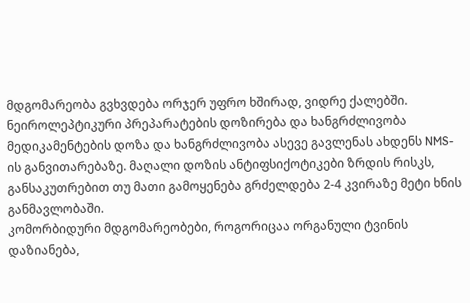მდგომარეობა გვხვდება ორჯერ უფრო ხშირად, ვიდრე ქალებში.
ნეიროლეპტიკური პრეპარატების დოზირება და ხანგრძლივობა
მედიკამენტების დოზა და ხანგრძლივობა ასევე გავლენას ახდენს NMS-ის განვითარებაზე. მაღალი დოზის ანტიფსიქოტიკები ზრდის რისკს, განსაკუთრებით თუ მათი გამოყენება გრძელდება 2-4 კვირაზე მეტი ხნის განმავლობაში.
კომორბიდური მდგომარეობები, როგორიცაა ორგანული ტვინის დაზიანება,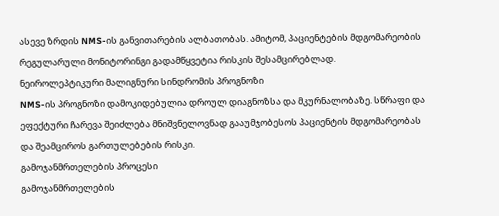ასევე ზრდის NMS-ის განვითარების ალბათობას. ამიტომ, პაციენტების მდგომარეობის რეგულარული მონიტორინგი გადამწყვეტია რისკის შესამცირებლად.
ნეიროლეპტიკური მალიგნური სინდრომის პროგნოზი
NMS-ის პროგნოზი დამოკიდებულია დროულ დიაგნოზსა და მკურნალობაზე. სწრაფი და ეფექტური ჩარევა შეიძლება მნიშვნელოვნად გააუმჯობესოს პაციენტის მდგომარეობას და შეამციროს გართულებების რისკი.
გამოჯანმრთელების პროცესი
გამოჯანმრთელების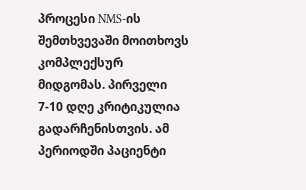პროცესი NMS-ის შემთხვევაში მოითხოვს კომპლექსურ მიდგომას. პირველი 7-10 დღე კრიტიკულია გადარჩენისთვის. ამ პერიოდში პაციენტი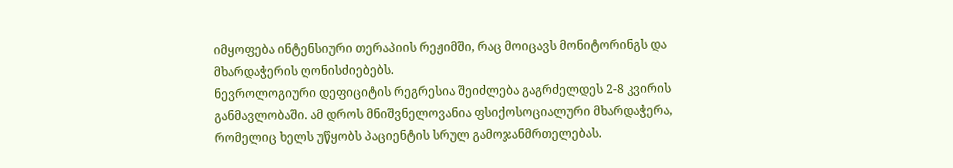იმყოფება ინტენსიური თერაპიის რეჟიმში, რაც მოიცავს მონიტორინგს და მხარდაჭერის ღონისძიებებს.
ნევროლოგიური დეფიციტის რეგრესია შეიძლება გაგრძელდეს 2-8 კვირის განმავლობაში. ამ დროს მნიშვნელოვანია ფსიქოსოციალური მხარდაჭერა, რომელიც ხელს უწყობს პაციენტის სრულ გამოჯანმრთელებას.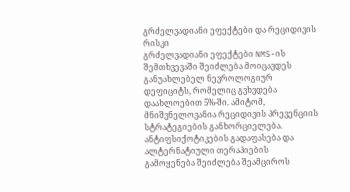გრძელვადიანი ეფექტები და რეციდივის რისკი
გრძელვადიანი ეფექტები NMS-ის შემთხვევაში შეიძლება მოიცავდეს განუახლებელ ნევროლოგიურ დეფიციტს, რომელიც გვხვდება დაახლოებით 5%-ში. ამიტომ, მნიშვნელოვანია რეციდივის პრევენციის სტრატეგიების განხორციელება.
ანტიფსიქოტიკების გადაფასება და ალტერნატიული თერაპიების გამოყენება შეიძლება შეამციროს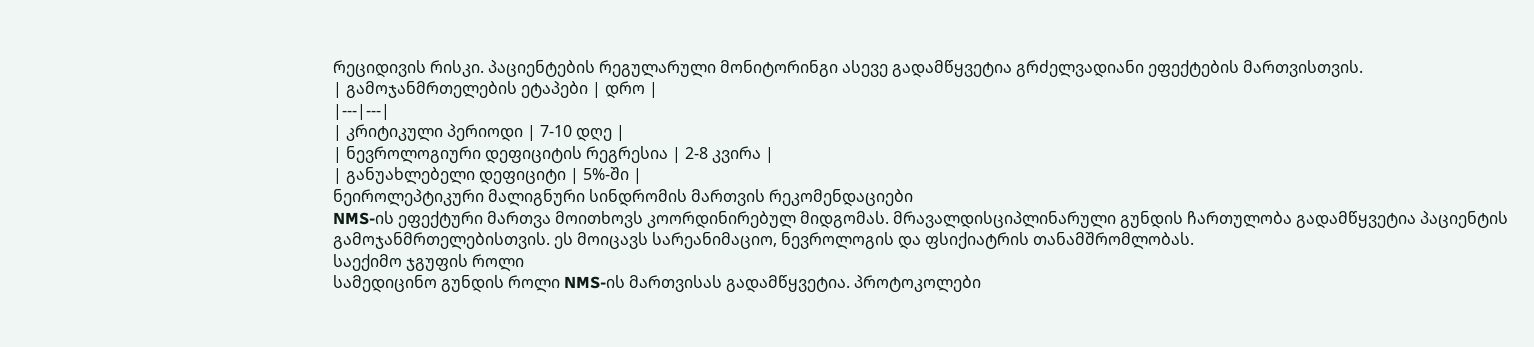რეციდივის რისკი. პაციენტების რეგულარული მონიტორინგი ასევე გადამწყვეტია გრძელვადიანი ეფექტების მართვისთვის.
| გამოჯანმრთელების ეტაპები | დრო |
|---|---|
| კრიტიკული პერიოდი | 7-10 დღე |
| ნევროლოგიური დეფიციტის რეგრესია | 2-8 კვირა |
| განუახლებელი დეფიციტი | 5%-ში |
ნეიროლეპტიკური მალიგნური სინდრომის მართვის რეკომენდაციები
NMS-ის ეფექტური მართვა მოითხოვს კოორდინირებულ მიდგომას. მრავალდისციპლინარული გუნდის ჩართულობა გადამწყვეტია პაციენტის გამოჯანმრთელებისთვის. ეს მოიცავს სარეანიმაციო, ნევროლოგის და ფსიქიატრის თანამშრომლობას.
საექიმო ჯგუფის როლი
სამედიცინო გუნდის როლი NMS-ის მართვისას გადამწყვეტია. პროტოკოლები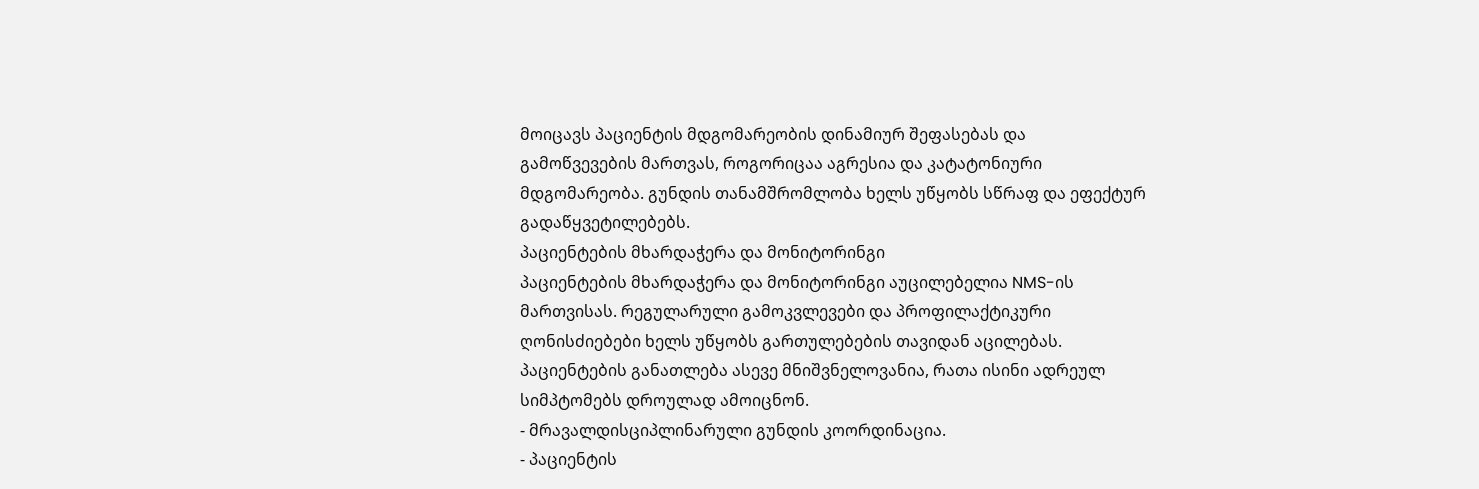მოიცავს პაციენტის მდგომარეობის დინამიურ შეფასებას და გამოწვევების მართვას, როგორიცაა აგრესია და კატატონიური მდგომარეობა. გუნდის თანამშრომლობა ხელს უწყობს სწრაფ და ეფექტურ გადაწყვეტილებებს.
პაციენტების მხარდაჭერა და მონიტორინგი
პაციენტების მხარდაჭერა და მონიტორინგი აუცილებელია NMS-ის მართვისას. რეგულარული გამოკვლევები და პროფილაქტიკური ღონისძიებები ხელს უწყობს გართულებების თავიდან აცილებას. პაციენტების განათლება ასევე მნიშვნელოვანია, რათა ისინი ადრეულ სიმპტომებს დროულად ამოიცნონ.
- მრავალდისციპლინარული გუნდის კოორდინაცია.
- პაციენტის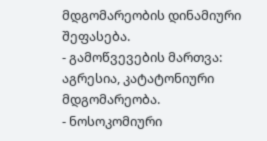მდგომარეობის დინამიური შეფასება.
- გამოწვევების მართვა: აგრესია, კატატონიური მდგომარეობა.
- ნოსოკომიური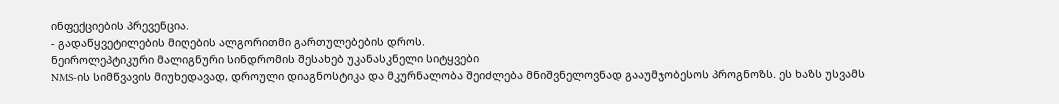ინფექციების პრევენცია.
- გადაწყვეტილების მიღების ალგორითმი გართულებების დროს.
ნეიროლეპტიკური მალიგნური სინდრომის შესახებ უკანასკნელი სიტყვები
NMS-ის სიმწვავის მიუხედავად, დროული დიაგნოსტიკა და მკურნალობა შეიძლება მნიშვნელოვნად გააუმჯობესოს პროგნოზს. ეს ხაზს უსვამს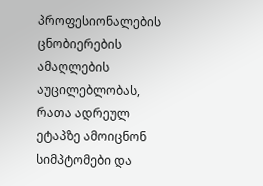პროფესიონალების ცნობიერების ამაღლების აუცილებლობას, რათა ადრეულ ეტაპზე ამოიცნონ სიმპტომები და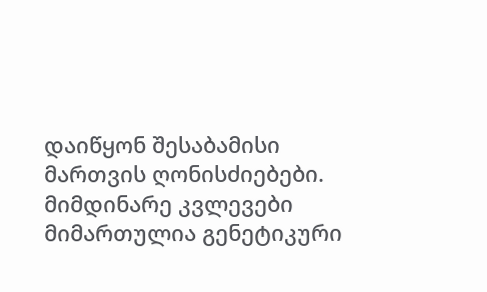დაიწყონ შესაბამისი მართვის ღონისძიებები.
მიმდინარე კვლევები მიმართულია გენეტიკური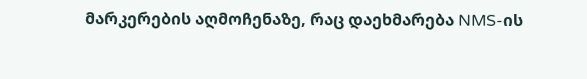მარკერების აღმოჩენაზე, რაც დაეხმარება NMS-ის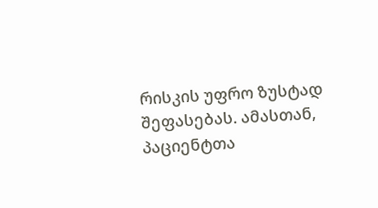რისკის უფრო ზუსტად შეფასებას. ამასთან, პაციენტთა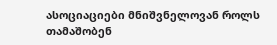ასოციაციები მნიშვნელოვან როლს თამაშობენ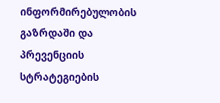ინფორმირებულობის გაზრდაში და პრევენციის სტრატეგიების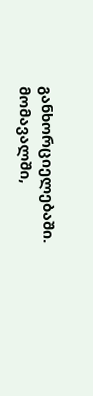განხორციელებაში.
მომავალში,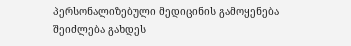პერსონალიზებული მედიცინის გამოყენება შეიძლება გახდეს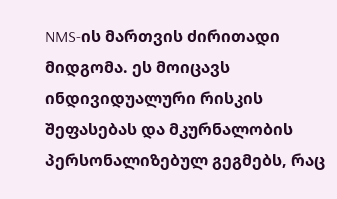NMS-ის მართვის ძირითადი მიდგომა. ეს მოიცავს ინდივიდუალური რისკის შეფასებას და მკურნალობის პერსონალიზებულ გეგმებს, რაც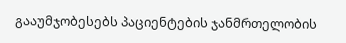გააუმჯობესებს პაციენტების ჯანმრთელობის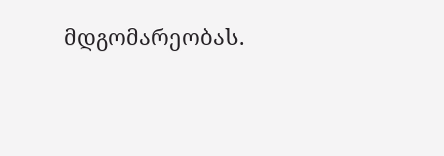მდგომარეობას.